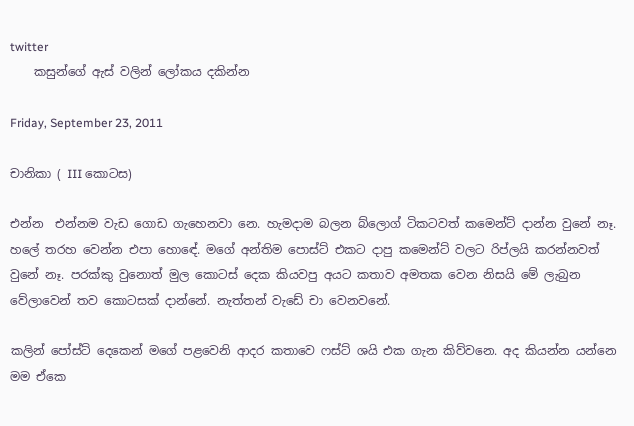twitter
    කසුන්ගේ ඇස් වලින් ලෝකය දකින්න

Friday, September 23, 2011

චානිකා ( III කොටස)

එන්න  එන්නම වැඩ ගොඩ ගැහෙනවා නෙ. හැමදාම බලන බ්ලොග් ටිකටවත් කමෙන්ට් දාන්න වුනේ නෑ. හලේ තරහ වෙන්න එපා හොඳේ. මගේ අන්තිම පොස්ට් එකට දාපු කමෙන්ට් වලට රිප්ලයි කරන්නවත් වුනේ නෑ. පරක්කු වුනොත් මුල කොටස් දෙක කියවපු අයට කතාව අමතක වෙන නිසයි මේ ලැබුන වේලාවෙන් තව කොටසක් දාන්නේ. නැත්තන් වැඩේ චා වෙනවනේ.

කලින් පෝස්ට් දෙකෙන් මගේ පළවෙනි ආදර කතාවෙ ෆස්ට් ශයි එක ගැන කිව්වනෙ. අද කියන්න යන්නෙ මම ඒකෙ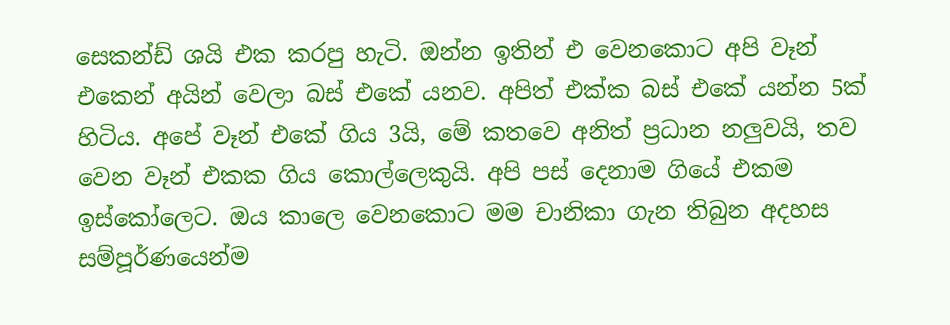සෙකන්ඩ් ශයි එක කරපු හැටි. ඔන්න ඉතින් එ වෙනකොට අපි වෑන් එකෙන් අයින් වෙලා බස් එකේ යනව. අපිත් එක්ක බස් එකේ යන්න 5ක් හිටිය. අපේ වෑන් එකේ ගිය 3යි, මේ කතවෙ අනිත් ප්‍රධාන නලුවයි, තව වෙන වෑන් එකක ගිය කොල්ලෙකුයි. අපි පස් දෙනාම ගියේ එකම ඉස්කෝලෙට. ඔය කාලෙ වෙනකොට මම චානිකා ගැන තිබුන අදහස සම්පූර්ණයෙන්ම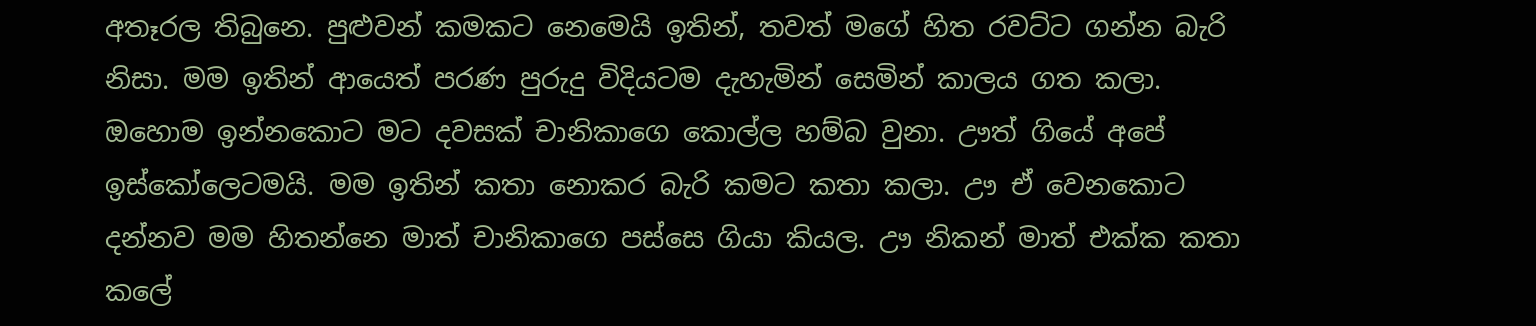අතෑරල තිබුනෙ. පුළුවන් කමකට නෙමෙයි ඉතින්, තවත් මගේ හිත රවට්ට ගන්න බැරි නිසා. මම ඉතින් ආයෙත් පරණ පුරුදු විදියටම දැහැමින් සෙමින් කාලය ගත කලා. ඔහොම ඉන්නකොට මට දවසක් චානිකාගෙ කොල්ල හම්බ වුනා. ඌත් ගියේ අපේ ඉස්කෝලෙටමයි. මම ඉතින් කතා නොකර බැරි කමට කතා කලා. ඌ ඒ වෙනකොට දන්නව මම හිතන්නෙ මාත් චානිකාගෙ පස්සෙ ගියා කියල. ඌ නිකන් මාත් එක්ක කතා කලේ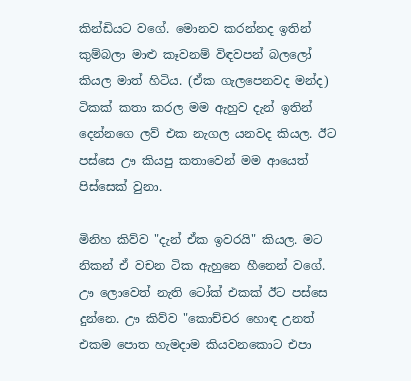කින්ඩියට වගේ. මොනව කරන්නද ඉතින් කුම්බලා මාළු කෑවනම් විඳවපන් බලලෝ කියල මාත් හිටිය. (ඒක ගැලපෙනවද මන්ද) ටිකක් කතා කරල මම ඇහුව දැන් ඉතින් දෙන්නගෙ ලව් එක නැගල යනවද කියල. ඊට පස්සෙ ඌ කියපු කතාවෙන් මම ආයෙත් පිස්සෙක් වුනා.

මිනිහ කිව්ව "දැන් ඒක ඉවරයි" කියල. මට නිකන් ඒ වචන ටික ඇහුනෙ හීනෙන් වගේ. ඌ ලොවෙත් නැති ටෝක් එකක් ඊට පස්සෙ දුන්නෙ. ඌ කිව්ව "කොච්චර හොඳ උනත් එකම පොත හැමදාම කියවනකොට එපා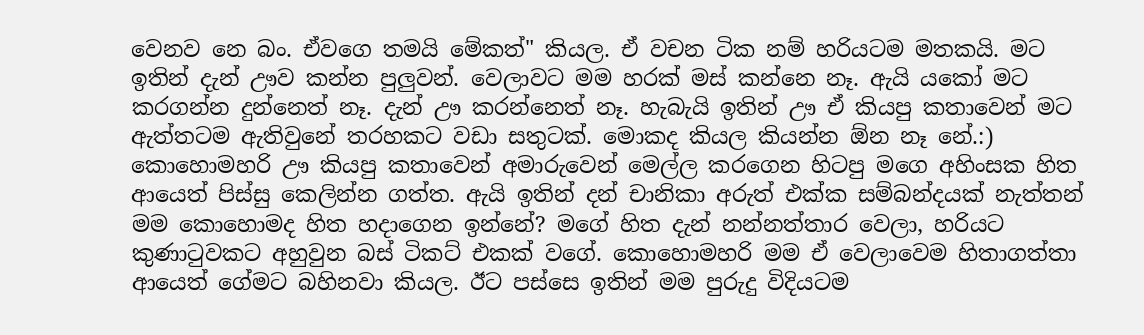වෙනව නෙ බං. ඒවගෙ තමයි මේකත්" කියල. ඒ වචන ටික නම් හරියටම මතකයි. මට ඉතින් දැන් ඌව කන්න පුලුවන්. වෙලාවට මම හරක් මස් කන්නෙ නෑ. ඇයි යකෝ මට කරගන්න දුන්නෙත් නෑ. දැන් ඌ කරන්නෙත් නෑ. හැබැයි ඉතින් ඌ ඒ කියපු කතාවෙන් මට ඇත්තටම ඇතිවුනේ තරහකට වඩා සතුටක්. මොකද කියල කියන්න ඕන නෑ නේ.:) කොහොමහරි ඌ කියපු කතාවෙන් අමාරුවෙන් මෙල්ල කරගෙන හිටපු මගෙ අහිංසක හිත ආයෙත් පිස්සු කෙලින්න ගත්ත. ඇයි ඉතින් දන් චානිකා අරුත් එක්ක සම්බන්දයක් නැත්තන් මම කොහොමද හිත හදාගෙන ඉන්නේ? මගේ හිත දැන් නන්නත්තාර වෙලා, හරියට කුණාටුවකට අහුවුන බස් ටිකට් එකක් වගේ. කොහොමහරි මම ඒ වෙලාවෙම හිතාගත්තා ආයෙත් ගේමට බහිනවා කියල. ඊට පස්සෙ ඉතින් මම පුරුදු විදියටම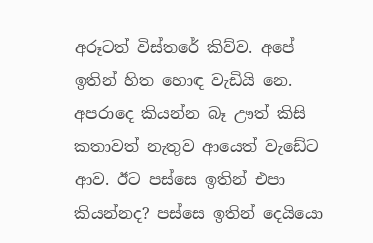අරූටත් විස්තරේ කිව්ව. අපේ ඉතින් හිත හොඳ වැඩියි නෙ. අපරාදෙ කියන්න බෑ ඌත් කිසි කතාවත් නැතුව ආයෙත් වැඩේට ආව. ඊට පස්සෙ ඉතින් එපා කියන්නද? පස්සෙ ඉතින් දෙයියො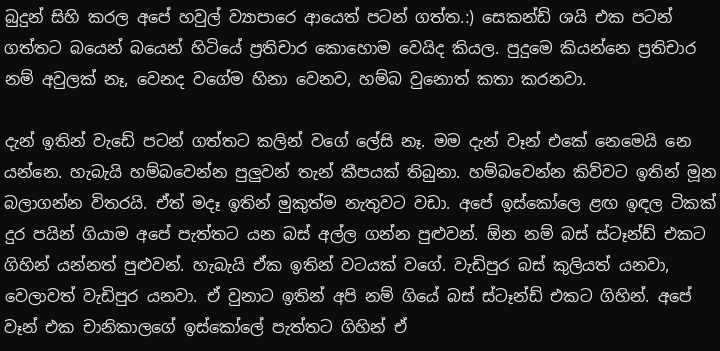බුදුන් සිහි කරල අපේ හවුල් ව්‍යාපාරෙ ආයෙත් පටන් ගත්ත.:) සෙකන්ඩ් ශයි එක පටන් ගත්තට බයෙන් බයෙන් හිටියේ ප්‍රතිචාර කොහොම වෙයිද කියල. පුදුමෙ කියන්නෙ ප්‍රතිචාර නම් අවුලක් නෑ, වෙනද වගේම හිනා වෙනව, හම්බ වුනොත් කතා කරනවා.

දැන් ඉතින් වැඩේ පටන් ගත්තට කලින් වගේ ලේසි නෑ. මම දැන් වෑන් එකේ නෙමෙයි නෙ යන්නෙ. හැබැයි හම්බවෙන්න පුලුවන් තැන් කීපයක් තිබුනා. හම්බවෙන්න කිව්වට ඉතින් මූන බලාගන්න විතරයි. ඒත් මදෑ ඉතින් මුකුත්ම නැතුවට වඩා. අපේ ඉස්කෝලෙ ළඟ ඉඳල ටිකක් දුර පයින් ගියාම අපේ පැත්තට යන බස් අල්ල ගන්න පුළුවන්. ඕන නම් බස් ස්ටෑන්ඩ් එකට ගිහින් යන්නත් පුළුවන්. හැබැයි ඒක ඉතින් වටයක් වගේ. වැඩිපුර බස් කුලියත් යනවා, වෙලාවත් වැඩිපුර යනවා. ඒ වුනාට ඉතින් අපි නම් ගියේ බස් ස්ටෑන්ඩ් එකට ගිහින්. අපේ වෑන් එක චානිකාලගේ ඉස්කෝලේ පැත්තට ගිහින් ඒ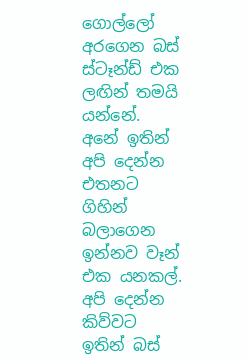ගොල්ලෝ අරගෙන බස් ස්ටෑන්ඩ් එක ලඟින් තමයි යන්නේ. අනේ ඉතින් අපි දෙන්න එතනට ගිහින් බලාගෙන ඉන්නව වෑන් එක යනකල්. අපි දෙන්න කිව්වට ඉතින් බස්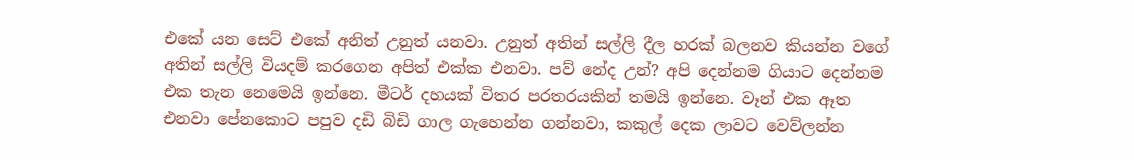එකේ යන සෙට් එකේ අනිත් උනුත් යනවා. උනුත් අතින් සල්ලි දීල හරක් බලනව කියන්න වගේ අතින් සල්ලි වියදම් කරගෙන අපිත් එක්ක එනවා. පව් නේද උන්? අපි දෙන්නම ගියාට දෙන්නම එක තැන නෙමෙයි ඉන්නෙ. මීටර් දහයක් විතර පරතරයකින් තමයි ඉන්නෙ. වෑන් එක ඈත එනවා පේනකොට පපුව දඩි බිඩි ගාල ගැහෙන්න ගන්නවා, කකුල් දෙක ලාවට වෙව්ලන්න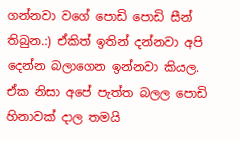ගන්නවා වගේ පොඩි පොඩි සීන් තිබුන.:) ඒකිත් ඉතින් දන්නවා අපි දෙන්න බලාගෙන ඉන්නවා කියල. ඒක නිසා අපේ පැත්ත බලල පොඩි හිනාවක්‌ දාල තමයි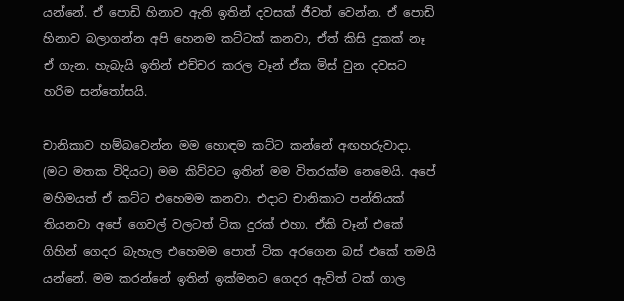යන්නේ. ඒ පොඩි හිනාව ඇති ඉතින් දවසක් ජීවත් වෙන්න. ඒ පොඩි හිනාව බලාගන්න අපි හෙනම කට්ටක් කනවා, ඒත් කිසි දුකක් නෑ ඒ ගැන. හැබැයි ඉතින් එච්චර කරල වෑන් ඒක මිස් වුන දවසට හරිම සන්තෝසයි.

චානිකාව හම්බවෙන්න මම හොඳම කට්ට කන්නේ අඟහරුවාදා. (මට මතක විදියට) මම කිව්වට ඉතින් මම විතරක්ම නෙමෙයි. අපේ මහිමයත් ඒ කට්ට එහෙමම කනවා. එදාට චානිකාට පන්තියක් තියනවා අපේ ගෙවල් වලටත් ටික දුරක් එහා. ඒකි වෑන් එකේ ගිහින් ගෙදර බැහැල එහෙමම පොත් ටික අරගෙන බස් එකේ තමයි යන්නේ. මම කරන්නේ ඉතින් ඉක්මනට ගෙදර ඇවිත් ටක් ගාල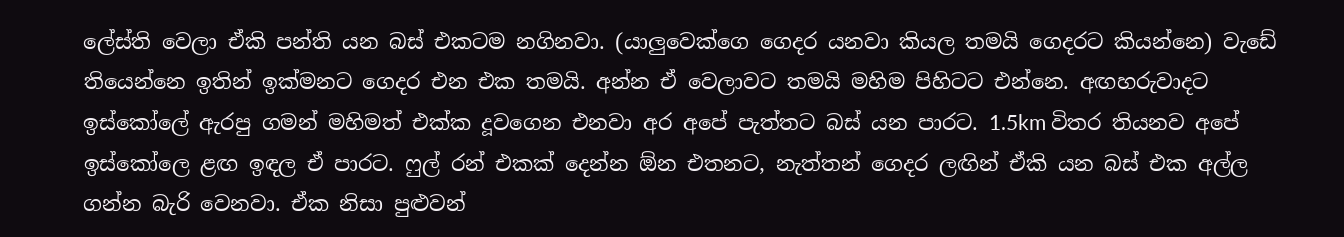ලේස්ති වෙලා ඒකි පන්ති යන බස් එකටම නගිනවා. (යාලුවෙක්ගෙ ගෙදර යනවා කියල තමයි ගෙදරට කියන්නෙ) වැඩේ තියෙන්නෙ ඉතින් ඉක්මනට ගෙදර එන එක තමයි. අන්න ඒ වෙලාවට තමයි මහිම පිහිටට එන්නෙ. අඟහරුවාදට ඉස්කෝලේ ඇරපු ගමන් මහිමත් එක්ක දූවගෙන එනවා අර අපේ පැත්තට බස් යන පාරට. 1.5km විතර තියනව අපේ ඉස්කෝලෙ ළඟ ඉඳල ඒ පාරට. ෆුල් රන් එකක් දෙන්න ඕන එතනට, නැත්තන් ගෙදර ලඟින් ඒකි යන බස් එක අල්ල ගන්න බැරි වෙනවා. ඒක නිසා පුළුවන්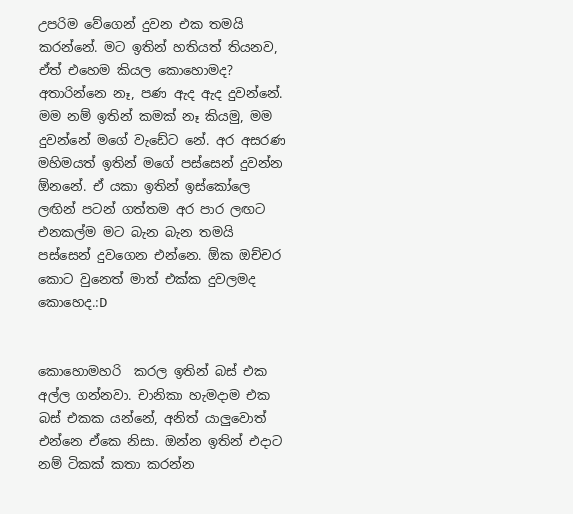උපරිම වේගෙන් දුවන එක තමයි කරන්නේ. මට ඉතින් හතියත් තියනව, ඒත් එහෙම කියල කොහොමද? අතාරින්නෙ නෑ, පණ ඇද ඇද දුවන්නේ. මම නම් ඉතින් කමක් නෑ කියමු, මම දුවන්නේ මගේ වැඩේට නේ. අර අසරණ මහිමයත් ඉතින් මගේ පස්සෙන් දුවන්න ඕනනේ. ඒ යකා ඉතින් ඉස්කෝලෙ ලඟින් පටන් ගත්තම අර පාර ලඟට එනකල්ම මට බැන බැන තමයි පස්සෙන් දුවගෙන එන්නෙ. ඕක ඔච්චර කොට වුනෙත් මාත් එක්ක දුවලමද කොහෙද.:D


කොහොමහරි  කරල ඉතින් බස් එක අල්ල ගන්නවා. චානිකා හැමදාම එක බස් එකක යන්නේ, අනිත් යාලුවොත් එන්නෙ ඒකෙ නිසා. ඔන්න ඉතින් එදාට නම් ටිකක් කතා කරන්න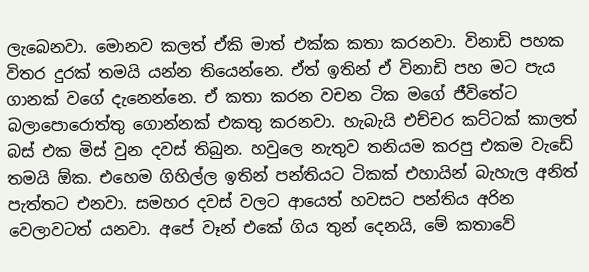ලැබෙනවා. මොනව කලත් ඒකි මාත් එක්ක කතා කරනවා. විනාඩි පහක විතර දුරක් තමයි යන්න තියෙන්නෙ. ඒත් ඉතින් ඒ විනාඩි පහ මට පැය ගානක් වගේ දැනෙන්නෙ. ඒ කතා කරන වචන ටික මගේ ජීවිතේට බලාපොරොත්තු ගොන්නක් එකතු කරනවා. හැබැයි එච්චර කට්ටක් කාලත් බස් එක මිස් වුන දවස් තිබුන. හවුලෙ නැතුව තනියම කරපු එකම වැඩේ තමයි ඕක. එහෙම ගිහිල්ල ඉතින් පන්තියට ටිකක් එහායින් බැහැල අනිත් පැත්තට එනවා. සමහර දවස් වලට ආයෙත් හවසට පන්තිය අරින වෙලාවටත් යනවා. අපේ වෑන් එකේ ගිය තුන් දෙනයි, මේ කතාවේ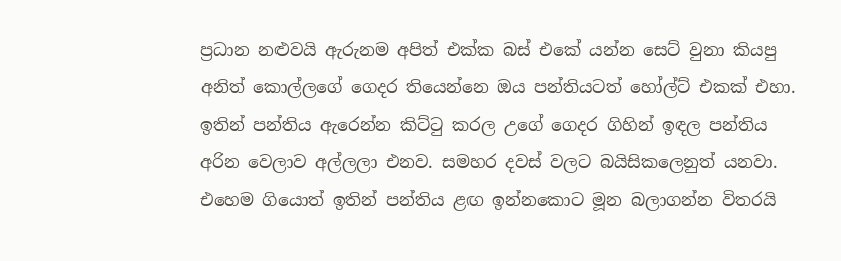ප්‍රධාන නළුවයි ඇරුනම අපිත් එක්ක බස් එකේ යන්න සෙට් වුනා කියපු අනිත් කොල්ලගේ ගෙදර තියෙන්නෙ ඔය පන්තියටත් හෝල්ට් එකක් එහා. ඉතින් පන්තිය ඇරෙන්න කිට්ටු කරල උගේ ගෙදර ගිහින් ඉඳල පන්තිය අරින වෙලාව අල්ලලා එනව. සමහර දවස් වලට බයිසිකලෙනුත් යනවා. එහෙම ගියොත් ඉතින් පන්තිය ළඟ ඉන්නකොට මූන බලාගන්න විතරයි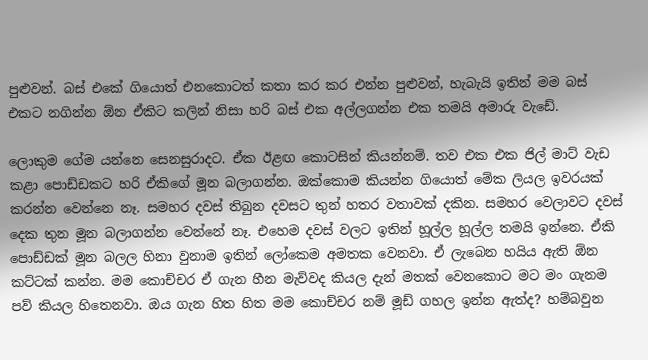පුළුවන්. බස් එකේ ගියොත් එනකොටත් කතා කර කර එන්න පුළුවන්, හැබැයි ඉතින් මම බස් එකට නගින්න ඕන ඒකිට කලින් නිසා හරි බස් එක අල්ලගන්න එක තමයි අමාරු වැඩේ.

ලොකුම ගේම යන්නෙ සෙනසුරාදට. ඒක ඊළඟ කොටසින් කියන්නම්. තව එක එක ජිල් මාට්‌ වැඩ කළා පොඩ්ඩකට හරි ඒකිගේ මූන බලාගන්න. ඔක්කොම කියන්න ගියොත් මේක ලියල ඉවරයක් කරන්න වෙන්නෙ නෑ. සමහර දවස් තිබුන දවසට තුන් හතර වතාවක් දකින. සමහර වෙලාවට දවස් දෙක තුන මූන බලාගන්න වෙන්නේ නෑ. එහෙම දවස් වලට ඉතින් හූල්ල හූල්ල තමයි ඉන්නෙ. ඒකි පොඩ්ඩක් මූන බලල හිනා වුනාම ඉතින් ලෝකෙම අමතක වෙනවා. ඒ ලැබෙන හයිය ඇති ඕන කට්ටක් කන්න. මම කොච්චර ඒ ගැන හීන මැව්වද කියල දැන් මතක් වෙනකොට මට මං ගැනම පව් කියල හිතෙනවා. ඔය ගැන හිත හිත මම කොච්චර නම් මූඩ් ගහල ඉන්න ඇත්ද? හම්බවුන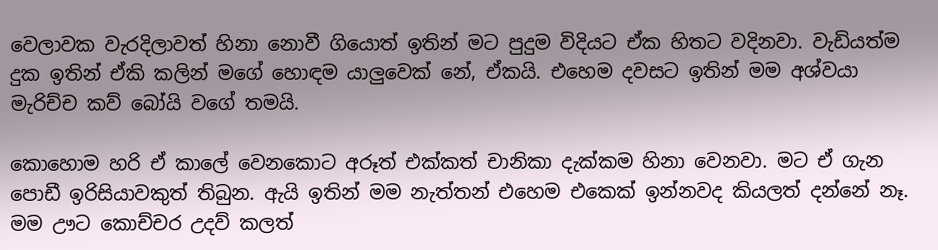වෙලාවක වැරදිලාවත් හිනා නොවී ගියොත් ඉතින් මට පුදුම විදියට ඒක හිතට වදිනවා. වැඩියත්ම දුක ඉතින් ඒකි කලින් මගේ හොඳම යාලුවෙක් නේ, ඒකයි. එහෙම දවසට ඉතින් මම අශ්වයා මැරිච්ච කව් බෝයි වගේ තමයි.

කොහොම හරි ඒ කාලේ වෙනකොට අරූත් එක්කත් චානිකා දැක්කම හිනා වෙනවා. මට ඒ ගැන පොඩී ඉරිසියාවකුත් තිබුන. ඇයි ඉතින් මම නැත්තන් එහෙම එකෙක් ඉන්නවද කියලත් දන්නේ නෑ. මම ඌට කොච්චර උදව් කලත්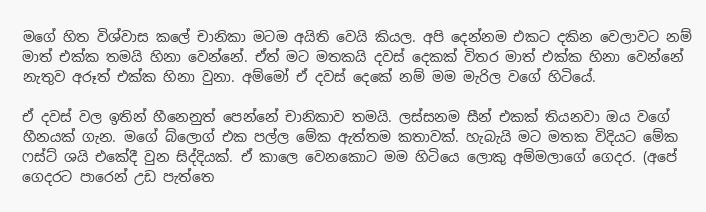මගේ හිත විශ්වාස කලේ චානිකා මටම අයිති වෙයි කියල. අපි දෙන්නම එකට දකින වෙලාවට නම් මාත් එක්ක තමයි හිනා වෙන්නේ. ඒත් මට මතකයි දවස් දෙකක් විතර මාත් එක්ක හිනා වෙන්නේ නැතුව අරූත් එක්ක හිනා වුනා. අම්මෝ ඒ දවස් දෙකේ නම් මම මැරිල වගේ හිටියේ.

ඒ දවස් වල ඉතින් හීනෙනුත් පෙන්නේ චානිකාව තමයි. ලස්සනම සීන් එකක් තියනවා ඔය වගේ හීනයක්‌ ගැන. මගේ බ්ලොග් එක පල්ල මේක ඇත්තම කතාවක්. හැබැයි මට මතක විදියට මේක ෆස්ට් ශයි එකේදී වුන සිද්දියක්. ඒ කාලෙ වෙනකොට මම හිටියෙ ලොකු අම්මලාගේ ගෙදර. (අපේ ගෙදරට පාරෙන් උඩ පැත්තෙ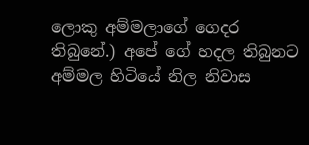ලොකු අම්මලාගේ ගෙදර තිබුනේ.) අපේ ගේ හදල තිබුනට අම්මල හිටියේ නිල නිවාස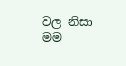වල නිසා මම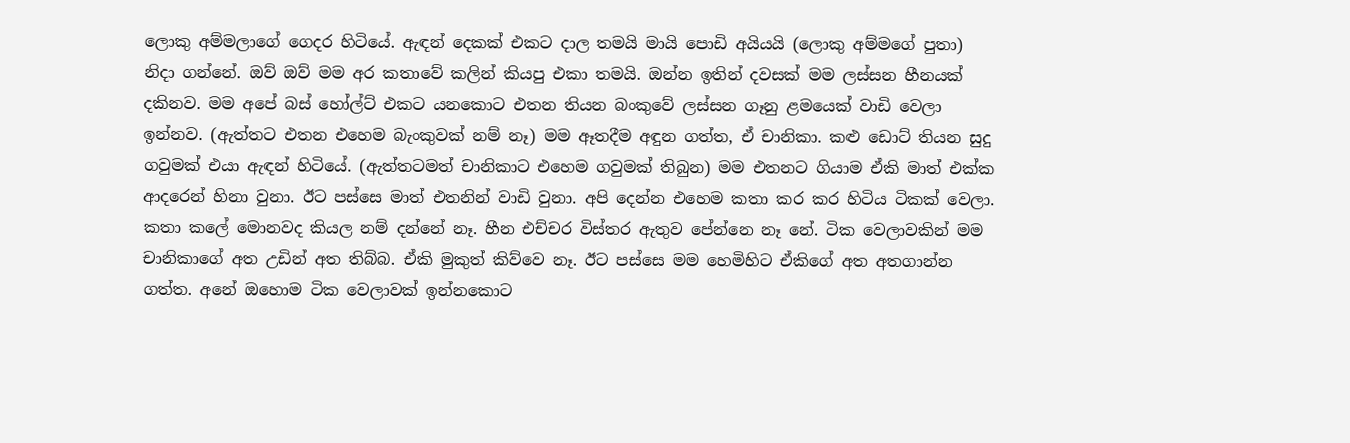ලොකු අම්මලාගේ ගෙදර හිටියේ. ඇඳන් දෙකක් එකට දාල තමයි මායි පොඩි අයියයි (ලොකු අම්මගේ පුතා) නිදා ගන්නේ. ඔව් ඔව් මම අර කතාවේ කලින් කියපු එකා තමයි. ඔන්න ඉතින් දවසක් මම ලස්සන හීනයක්‌ දකිනව. මම අපේ බස් හෝල්ට් එකට යනකොට එතන තියන බංකුවේ ලස්සන ගෑනු ළමයෙක් වාඩි වෙලා ඉන්නව. (ඇත්තට එතන එහෙම බැංකුවක් නම් නෑ) මම ඈතදීම අඳුන ගත්ත, ඒ චානිකා. කළු ඩොට් තියන සුදු ගවුමක් එයා ඇඳන් හිටියේ. (ඇත්තටමත් චානිකාට එහෙම ගවුමක් තිබුන) මම එතනට ගියාම ඒකි මාත් එක්ක ආදරෙන් හිනා වුනා. ඊට පස්සෙ මාත් එතනින් වාඩි වුනා. අපි දෙන්න එහෙම කතා කර කර හිටිය ටිකක් වෙලා. කතා කලේ මොනවද කියල නම් දන්නේ නෑ. හීන එච්චර විස්තර ඇතුව පේන්නෙ නෑ නේ. ටික වෙලාවකින් මම චානිකාගේ අත උඩින් අත තිබ්බ. ඒකි මුකුත් කිව්වෙ නෑ. ඊට පස්සෙ මම හෙමිහිට ඒකිගේ අත අතගාන්න ගත්ත. අනේ ඔහොම ටික වෙලාවක් ඉන්නකොට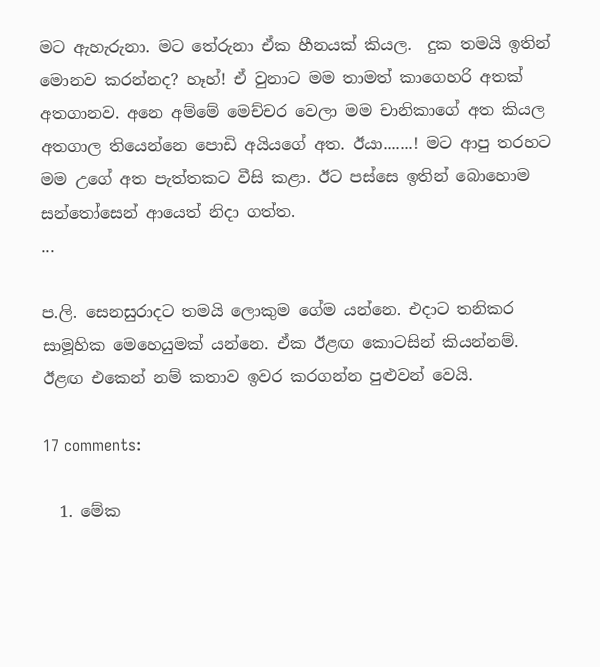මට ඇහැරුනා. මට තේරුනා ඒක හීනයක්‌ කියල.  දුක තමයි ඉතින් මොනව කරන්නද? හෑහ්! ඒ වුනාට මම තාමත් කාගෙහරි අතක් අතගානව. අනෙ අම්මේ මෙච්චර වෙලා මම චානිකාගේ අත කියල අතගාල තියෙන්නෙ පොඩි අයියගේ අත. ඊයා.......! මට ආපු තරහට මම උගේ අත පැත්තකට වීසි කළා. ඊට පස්සෙ ඉතින් බොහොම සන්තෝසෙන් ආයෙත් නිදා ගත්ත.
...

ප.ලි. සෙනසුරාදට තමයි ලොකුම ගේම යන්නෙ. එදාට තනිකර සාමූහික මෙහෙයුමක් යන්නෙ. ඒක ඊළඟ කොටසින් කියන්නම්. ඊළඟ එකෙන් නම් කතාව ඉවර කරගන්න පුළුවන් වෙයි.

17 comments:

  1. මේක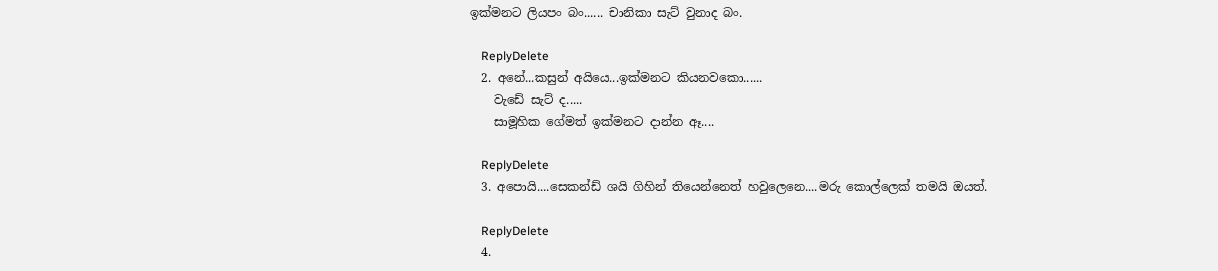ඉක්මනට ලියපං බං...... චානිකා සැට් වුනාද බං.

    ReplyDelete
  2. අනේ...කසුන් අයියෙ...ඉක්මනට කියනවකො......
    වැඩේ සැට් ද.....
    සාමූහික ගේමත් ඉක්මනට දාන්න ඈ....

    ReplyDelete
  3. අපොයි....සෙකන්ඩ් ශයි ගිහින් තියෙන්නෙත් හවුලෙනෙ....මරු කොල්ලෙක් තමයි ඔයත්.

    ReplyDelete
  4.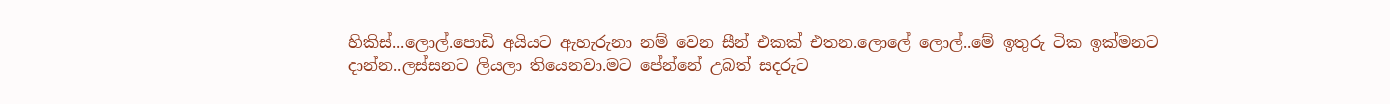හිකිස්...ලොල්.පොඩි අයියට ඇහැරුනා නම් වෙන සීන් එකක් එතන.ලොලේ ලොල්..මේ ඉතුරු ටික ඉක්මනට දාන්න..ලස්සනට ලියලා තියෙනවා.මට පේන්නේ උබත් සදරුට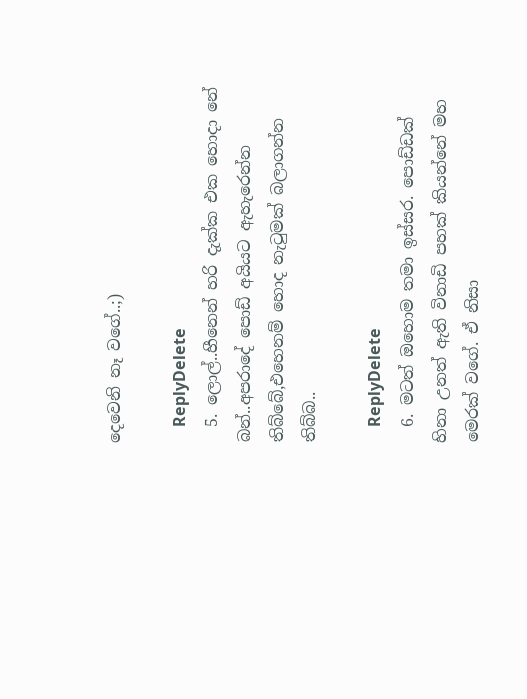දෙවෙනි නෑ වගේ..;)

    ReplyDelete
  5. ලොල්..හීනෙන් හරි දැක්ක එක හොදා නේ බන්..අපරාදේ පොඩ් අයියට ඇහැරෙන්න තිබ්බේ,එහෙනම් හොද නැටුමක් බලාගන්න තිබ්බ..

    ReplyDelete
  6. මටත් ඔහොම තමා ඉස්සර. පොඩ්ඩක් හිනා උනත් ඇති විනාඩි පහක් කියන්නේ මහ මෙරක් වගේ. ඒ නිසා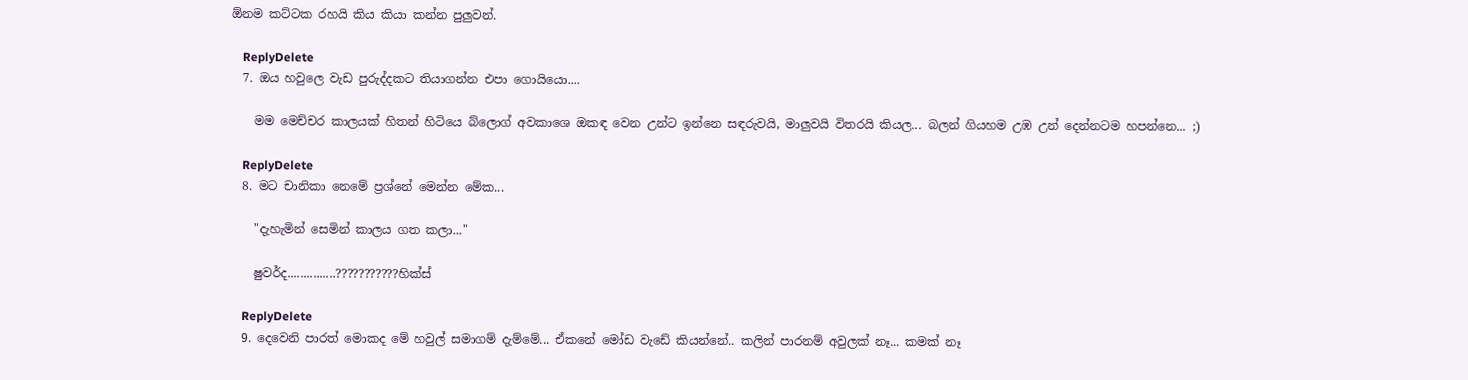ඕනම කට්ටක රහයි කිය කියා කන්න පුලුවන්.

    ReplyDelete
  7. ඔය හවුලෙ වැඩ පුරුද්දකට තියාගන්න එපා ගොයියො....

    මම මෙච්චර කාලයක් හිතන් හිටියෙ බ්ලොග් අවකාශෙ ඔකඳ වෙන උන්ට ඉන්නෙ සඳරුවයි, මාලුවයි විතරයි කියල... බලන් ගියහම උඹ උන් දෙන්නටම හපන්නෙ... ;)

    ReplyDelete
  8. මට චානිකා නෙමේ ප්‍රශ්නේ මෙන්න මේක...

    "දැහැමින් සෙමින් කාලය ගත කලා..."

    ෂුවර්ද...............???????????හික්ස්

    ReplyDelete
  9. දෙවෙනි පාරත් මොකද මේ හවුල් සමාගම් දැම්මේ... ඒකනේ මෝඩ වැඩේ කියන්නේ.. කලින් පාරනම් අවුලක් නෑ... කමක් නෑ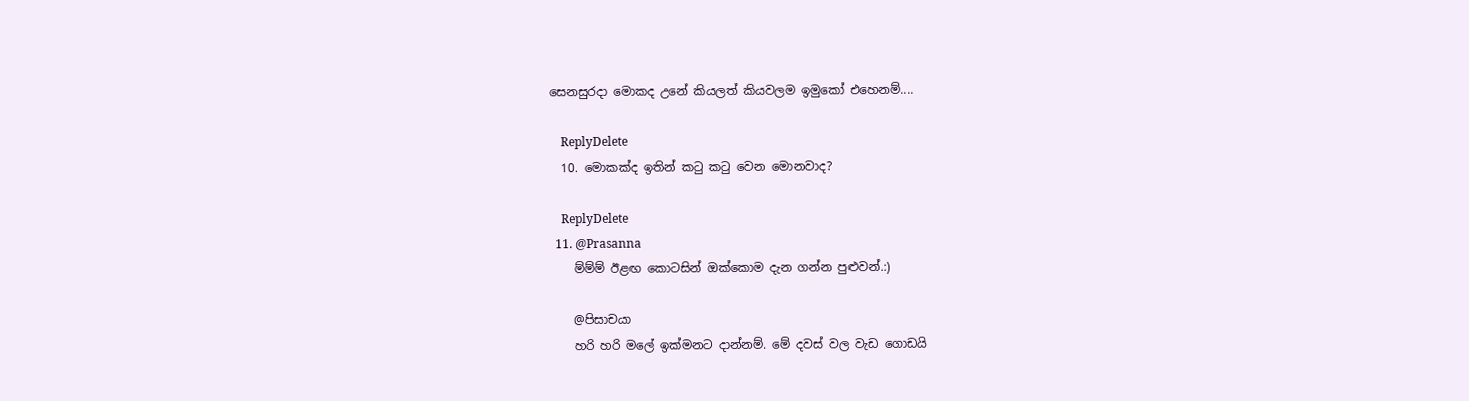සෙනසුරදා මොකද උනේ කියලත් කියවලම ඉමුකෝ එහෙනම්....

    ReplyDelete
  10. මොකක්ද ඉතින් කටු කටු වෙන මොනවාද?

    ReplyDelete
  11. @Prasanna
    ම්ම්ම් ඊළඟ කොටසින් ඔක්කොම දැන ගන්න පුළුවන්.:)

    @පිසාචයා
    හරි හරි මලේ ඉක්මනට දාන්නම්. මේ දවස් වල වැඩ ගොඩයි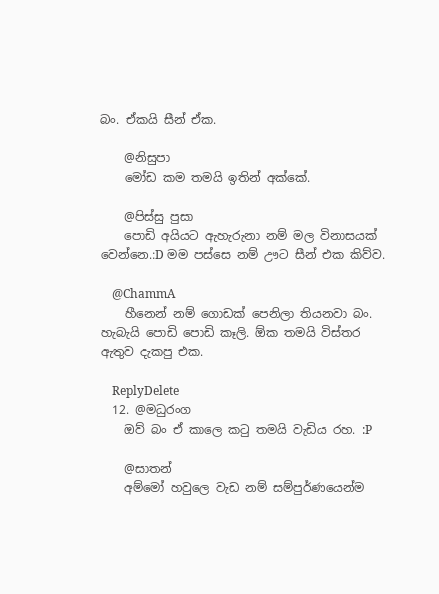බං. ඒකයි සීන් ඒක.

    @නිසුපා
    මෝඩ කම තමයි ඉතින් අක්කේ.

    @පිස්සු පුසා
    පොඩි අයියට ඇහැරුනා නම් මල විනාසයක් වෙන්නෙ.:D මම පස්සෙ නම් ඌට සීන් එක කිව්ව.

    @ChammA
    හීනෙන් නම් ගොඩක් පෙනිලා තියනවා බං. හැබැයි පොඩි පොඩි කෑලි. ඕක තමයි විස්තර ඇතුව දැකපු එක.

    ReplyDelete
  12. @මධුරංග
    ඔව් බං ඒ කාලෙ කටු තමයි වැඩිය රහ. :P

    @සාතන්
    අම්මෝ හවුලෙ වැඩ නම් සම්පුර්ණයෙන්ම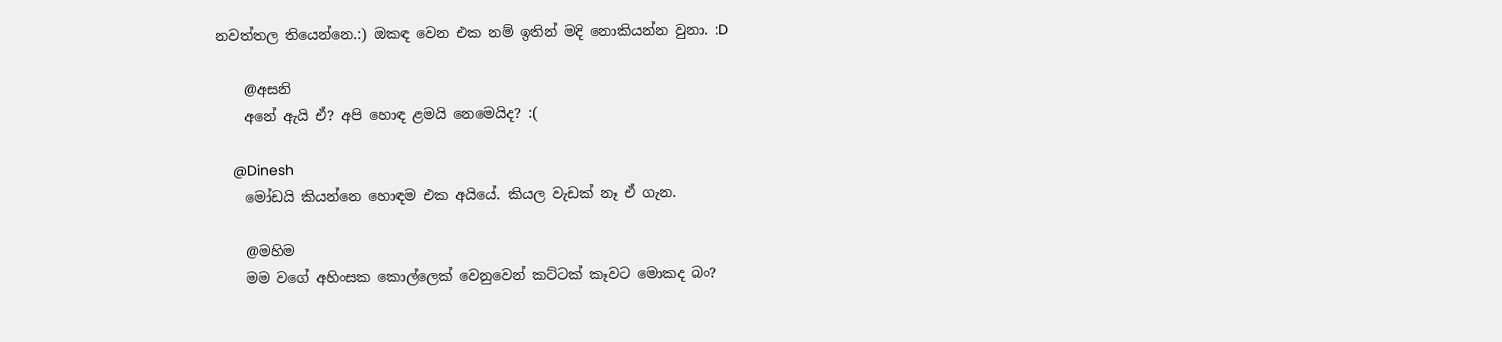නවත්තල තියෙන්නෙ.:) ඔකඳ වෙන එක නම් ඉතින් මදි නොකියන්න වුනා. :D

    @අසනි
    අනේ ඇයි ඒ? අපි හොඳ ළමයි නෙමෙයිද? :(

    @Dinesh
    මෝඩයි කියන්නෙ හොඳම එක අයියේ. කියල වැඩක් නෑ ඒ ගැන.

    @මහිම
    මම වගේ අහිංසක කොල්ලෙක් වෙනුවෙන් කට්ටක් කෑවට මොකද බං?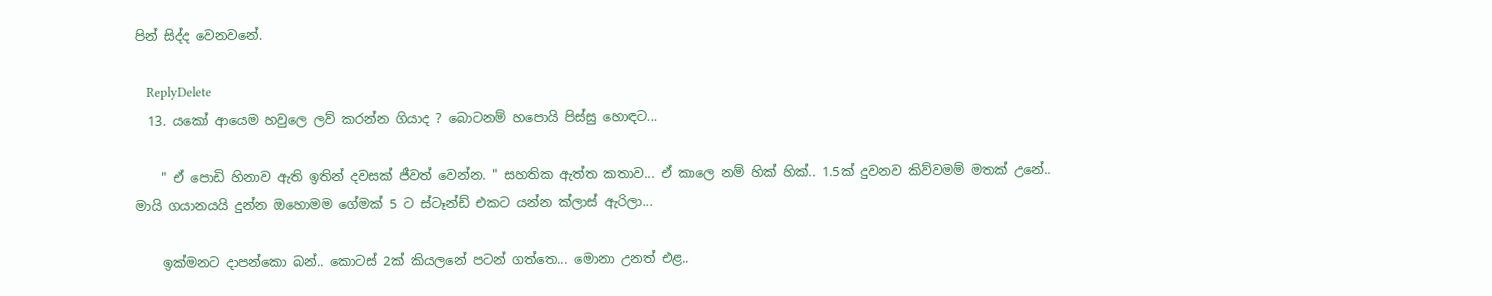පින් සිද්ද වෙනවනේ.

    ReplyDelete
  13. යකෝ ආයෙම හවුලෙ ලව් කරන්න ගියාද ? බොටනම් හපොයි පිස්සු හොඳට...

    " ඒ පොඩි හිනාව ඇති ඉතින් දවසක් ජීවත් වෙන්න. " සහතික ඇත්ත කතාව... ඒ කාලෙ නම් හික් හික්.. 1.5ක් දුවනව කිව්වමම් මතක් උනේ.. මායි ගයානයයි දුන්න ඔහොමම ගේමක් 5 ට ස්ටෑන්ඩ් එකට යන්න ක්ලාස් ඇරිලා...

    ඉක්මනට දාපන්කො බන්.. කොටස් 2ක් කියලනේ පටන් ගත්තෙ... මොනා උනත් එළ..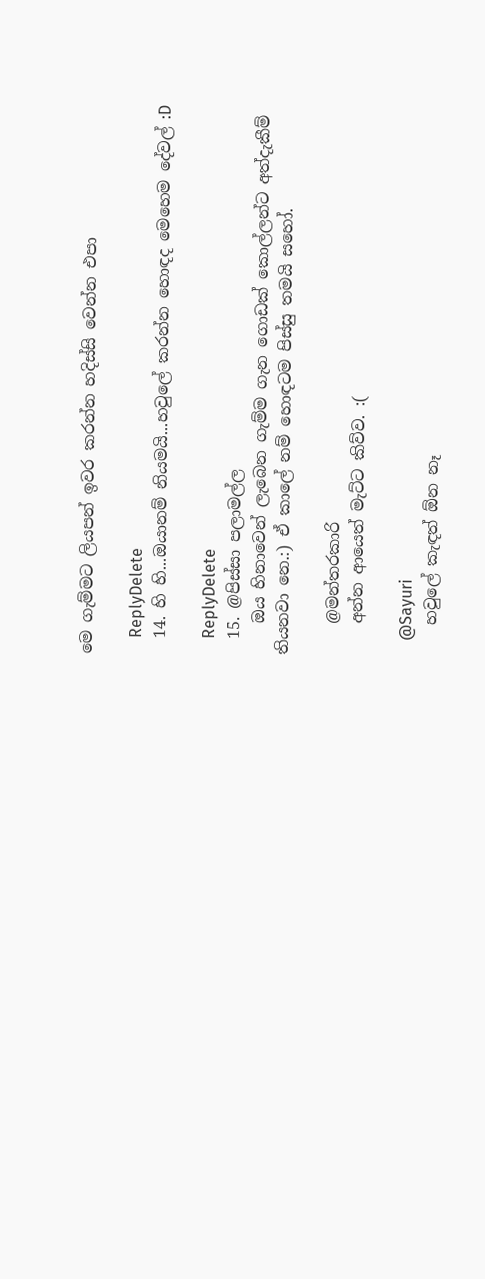මෙ ගැම්මට ලියපන් ඉවර කරන්න හදිස්සි වෙන්න එපා

    ReplyDelete
  14. හි හි...ඔයානම් නියමයි...හවුලේ කරන්න හොඳද මෙහෙම දේවල් :D

    ReplyDelete
  15. @පිස්සා පලාමල්ල
    ඔය හිනාවෙන් ලැබෙන ගැම්ම ගැන ගොඩක් කොල්ලන්ට අත්දැකීම් තියනවා නෙ.:) ඒ කාලේ නම් හොඳටම පිස්සු තමයි සහෝ.

    @මන්තරකාරි
    අන්න ආයෙත් මැට්ට කිව්ව. :(

    @Sayuri
    හවුලේ කැඳත් ඕන නෑ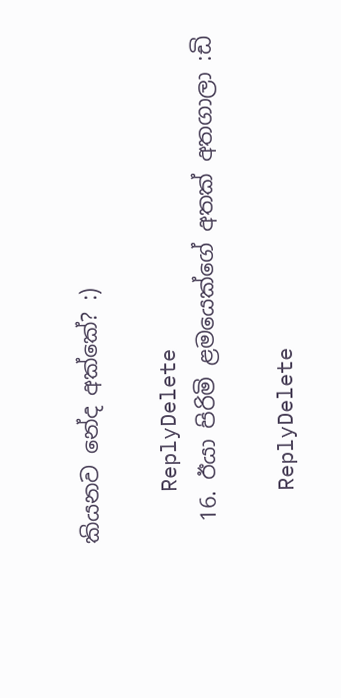කියනව නේද අක්කේ? :)

    ReplyDelete
  16. ඊයා පිරිමි ළමයෙක්ගේ අතක් අතගාලා :ඩි

    ReplyDelete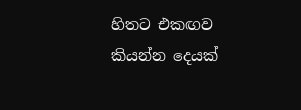හිතට එකඟව කියන්න දෙයක්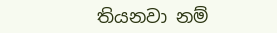තියනවා නම්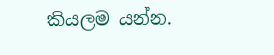කියලම යන්න.